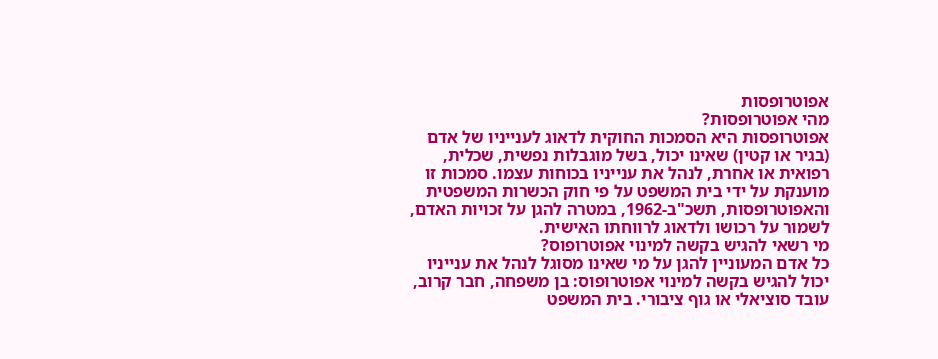אפוטרופסות
מהי אפוטרופסות?
אפוטרופסות היא הסמכות החוקית לדאוג לענייניו של אדם (בגיר או קטין) שאינו יכול, בשל מוגבלות נפשית, שכלית, רפואית או אחרת, לנהל את ענייניו בכוחות עצמו. סמכות זו מוענקת על ידי בית המשפט על פי חוק הכשרות המשפטית והאפוטרופסות, תשכ"ב-1962, במטרה להגן על זכויות האדם, לשמור על רכושו ולדאוג לרווחתו האישית.
מי רשאי להגיש בקשה למינוי אפוטרופוס?
כל אדם המעוניין להגן על מי שאינו מסוגל לנהל את ענייניו יכול להגיש בקשה למינוי אפוטרופוס: בן משפחה, חבר קרוב, עובד סוציאלי או גוף ציבורי. בית המשפט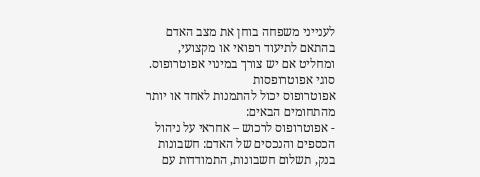לענייני משפחה בוחן את מצב האדם בהתאם לתיעוד רפואי או מקצועי, ומחליט אם יש צורך במינוי אפוטרופוס.
סוגי אפוטרופסות
אפוטרופוס יכול להתמנות לאחד או יותר מהתחומים הבאים:
- אפוטרופוס לרכוש – אחראי על ניהול הכספים והנכסים של האדם: חשבונות בנק, תשלום חשבונות, התמודדות עם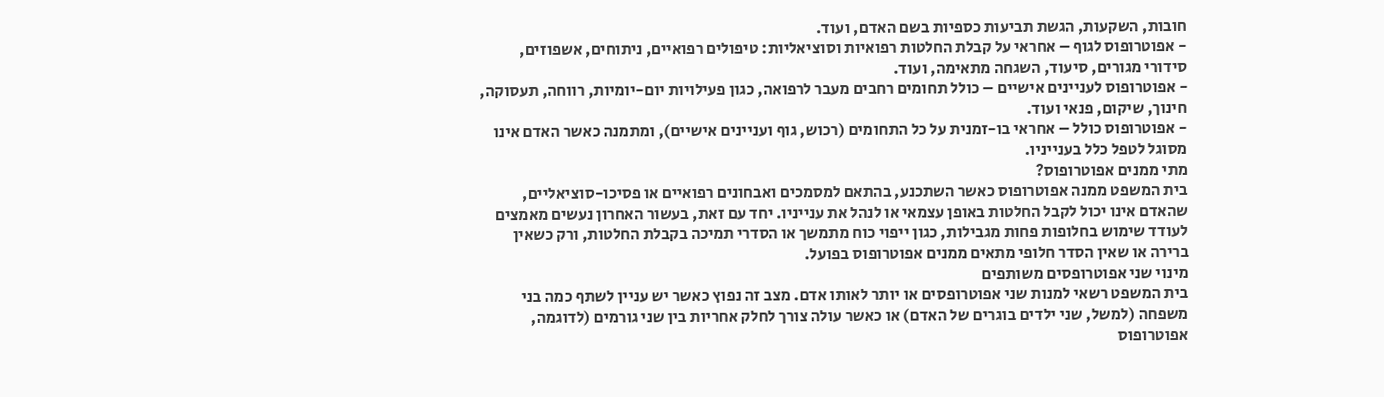חובות, השקעות, הגשת תביעות כספיות בשם האדם, ועוד.
- אפוטרופוס לגוף – אחראי על קבלת החלטות רפואיות וסוציאליות: טיפולים רפואיים, ניתוחים, אשפוזים, סידורי מגורים, סיעוד, השגחה מתאימה, ועוד.
- אפוטרופוס לעניינים אישיים – כולל תחומים רחבים מעבר לרפואה, כגון פעילויות יום-יומיות, רווחה, תעסוקה, חינוך, שיקום, פנאי ועוד.
- אפוטרופוס כולל – אחראי בו-זמנית על כל התחומים (רכוש, גוף ועניינים אישיים), ומתמנה כאשר האדם אינו מסוגל לטפל כלל בענייניו.
מתי ממנים אפוטרופוס?
בית המשפט ממנה אפוטרופוס כאשר השתכנע, בהתאם למסמכים ואבחונים רפואיים או פסיכו-סוציאליים, שהאדם אינו יכול לקבל החלטות באופן עצמאי או לנהל את ענייניו. יחד עם זאת, בעשור האחרון נעשים מאמצים לעודד שימוש בחלופות פחות מגבילות, כגון ייפוי כוח מתמשך או הסדרי תמיכה בקבלת החלטות, ורק כשאין ברירה או שאין הסדר חלופי מתאים ממנים אפוטרופוס בפועל.
מינוי שני אפוטרופסים משותפים
בית המשפט רשאי למנות שני אפוטרופסים או יותר לאותו אדם. מצב זה נפוץ כאשר יש עניין לשתף כמה בני משפחה (למשל, שני ילדים בוגרים של האדם) או כאשר עולה צורך לחלק אחריות בין שני גורמים (לדוגמה, אפוטרופוס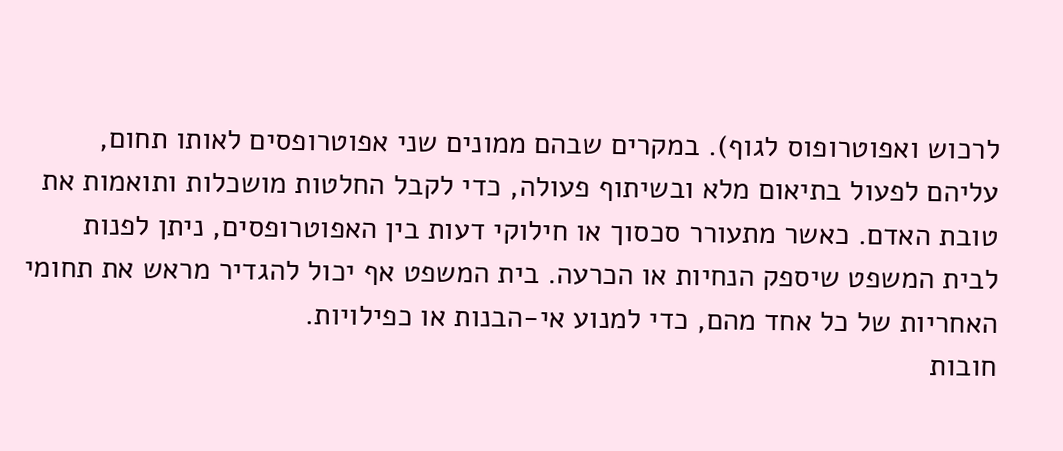לרכוש ואפוטרופוס לגוף). במקרים שבהם ממונים שני אפוטרופסים לאותו תחום, עליהם לפעול בתיאום מלא ובשיתוף פעולה, כדי לקבל החלטות מושכלות ותואמות את טובת האדם. כאשר מתעורר סכסוך או חילוקי דעות בין האפוטרופסים, ניתן לפנות לבית המשפט שיספק הנחיות או הכרעה. בית המשפט אף יכול להגדיר מראש את תחומי האחריות של כל אחד מהם, כדי למנוע אי-הבנות או כפילויות.
חובות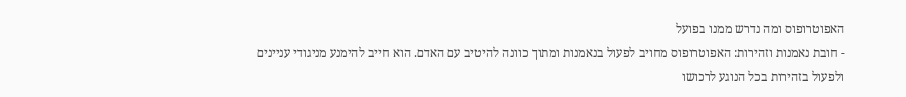האפוטרופוס ומה נדרש ממנו בפועל
- חובת נאמנות וזהירות: האפוטרופוס מחויב לפעול בנאמנות ומתוך כוונה להיטיב עם האדם. הוא חייב להימנע מניגודי עניינים ולפעול בזהירות בכל הנוגע לרכושו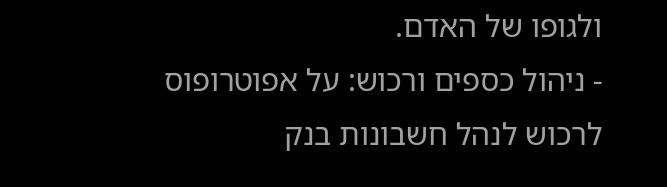ולגופו של האדם.
- ניהול כספים ורכוש: על אפוטרופוס לרכוש לנהל חשבונות בנק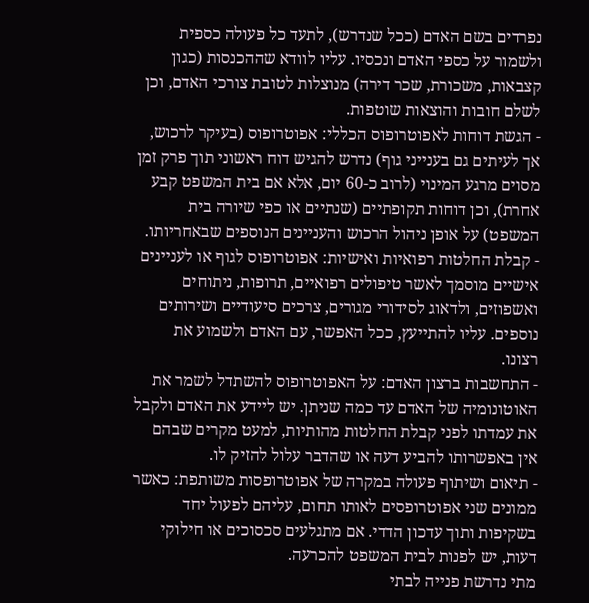נפרדים בשם האדם (ככל שנדרש), לתעד כל פעולה כספית ולשמור על כספי האדם ונכסיו. עליו לוודא שההכנסות (כגון קצבאות, משכורת, שכר דירה) מנוצלות לטובת צורכי האדם, וכן לשלם חובות והוצאות שוטפות.
- הגשת דוחות לאפוטרופוס הכללי: אפוטרופוס (בעיקר לרכוש, אך לעיתים גם בענייני גוף) נדרש להגיש דוח ראשוני תוך פרק זמן מסוים מרגע המינוי (לרוב כ-60 יום, אלא אם בית המשפט קבע אחרת), וכן דוחות תקופתיים (שנתיים או כפי שיורה בית המשפט) על אופן ניהול הרכוש והעניינים הנוספים שבאחריותו.
- קבלת החלטות רפואיות ואישיות: אפוטרופוס לגוף או לעניינים אישיים מוסמך לאשר טיפולים רפואיים, תרופות, ניתוחים ואשפוזים, ולדאוג לסידורי מגורים, צרכים סיעודיים ושירותים נוספים. עליו להתייעץ, ככל האפשר, עם האדם ולשמוע את רצונו.
- התחשבות ברצון האדם: על האפוטרופוס להשתדל לשמר את האוטונומיה של האדם עד כמה שניתן. יש ליידע את האדם ולקבל את עמדתו לפני קבלת החלטות מהותיות, למעט מקרים שבהם אין באפשרותו להביע דעה או שהדבר עלול להזיק לו.
- תיאום ושיתוף פעולה במקרה של אפוטרופסות משותפת: כאשר ממונים שני אפוטרופסים לאותו תחום, עליהם לפעול יחד בשקיפות ותוך עדכון הדדי. אם מתגלעים סכסוכים או חילוקי דעות, יש לפנות לבית המשפט להכרעה.
מתי נדרשת פנייה לבתי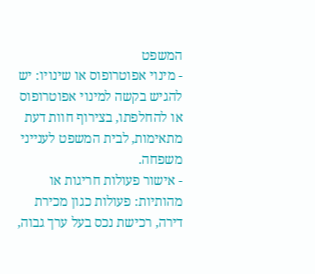המשפט
- מינוי אפוטרופוס או שינויו: יש להגיש בקשה למינוי אפוטרופוס או להחלפתו, בצירוף חוות דעת מתאימות, לבית המשפט לענייני משפחה.
- אישור פעולות חריגות או מהותיות: פעולות כגון מכירת דירה, רכישת נכס בעל ערך גבוה,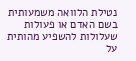נטילת הלוואה משמעותית בשם האדם או פעולות שעלולות להשפיע מהותית על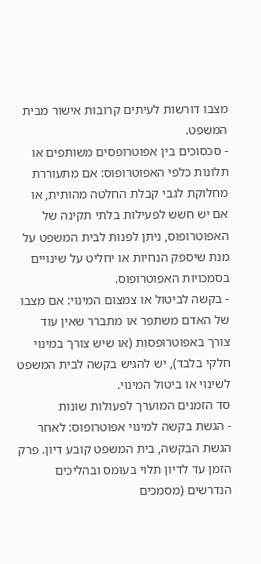מצבו דורשות לעיתים קרובות אישור מבית המשפט.
- סכסוכים בין אפוטרופסים משותפים או תלונות כלפי האפוטרופוס: אם מתעוררת מחלוקת לגבי קבלת החלטה מהותית, או אם יש חשש לפעילות בלתי תקינה של האפוטרופוס, ניתן לפנות לבית המשפט על מנת שיספק הנחיות או יחליט על שינויים בסמכויות האפוטרופוס.
- בקשה לביטול או צמצום המינוי: אם מצבו של האדם משתפר או מתברר שאין עוד צורך באפוטרופסות (או שיש צורך במינוי חלקי בלבד), יש להגיש בקשה לבית המשפט לשינוי או ביטול המינוי.
סד הזמנים המוערך לפעולות שונות
- הגשת בקשה למינוי אפוטרופוס: לאחר הגשת הבקשה, בית המשפט קובע דיון. פרק הזמן עד לדיון תלוי בעומס ובהליכים הנדרשים (מסמכים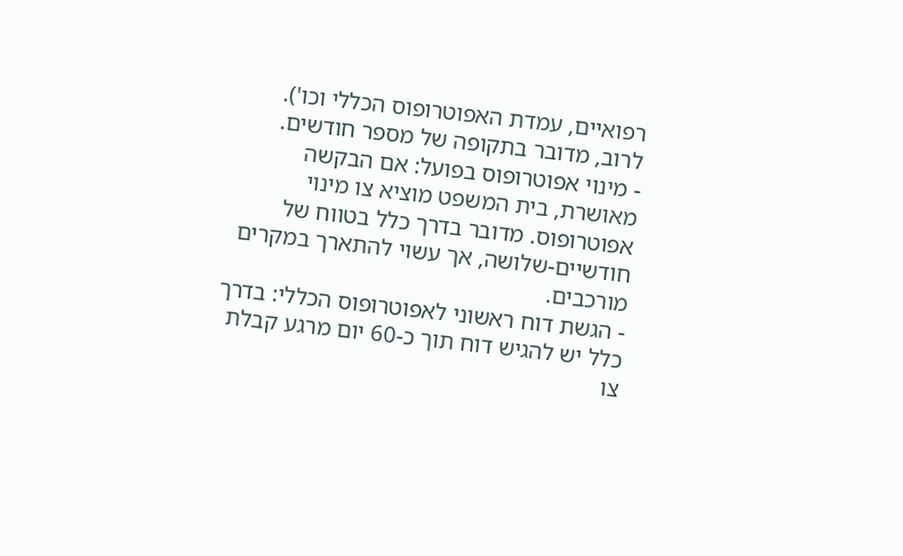רפואיים, עמדת האפוטרופוס הכללי וכו'). לרוב, מדובר בתקופה של מספר חודשים.
- מינוי אפוטרופוס בפועל: אם הבקשה מאושרת, בית המשפט מוציא צו מינוי אפוטרופוס. מדובר בדרך כלל בטווח של חודשיים-שלושה, אך עשוי להתארך במקרים מורכבים.
- הגשת דוח ראשוני לאפוטרופוס הכללי: בדרך כלל יש להגיש דוח תוך כ-60 יום מרגע קבלת צו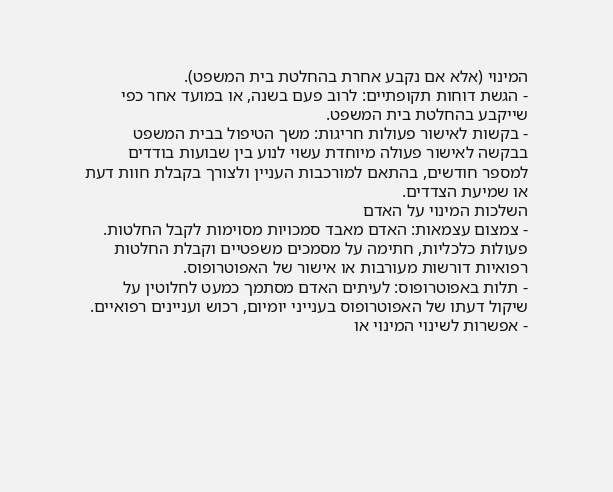המינוי (אלא אם נקבע אחרת בהחלטת בית המשפט).
- הגשת דוחות תקופתיים: לרוב פעם בשנה, או במועד אחר כפי שייקבע בהחלטת בית המשפט.
- בקשות לאישור פעולות חריגות: משך הטיפול בבית המשפט בבקשה לאישור פעולה מיוחדת עשוי לנוע בין שבועות בודדים למספר חודשים, בהתאם למורכבות העניין ולצורך בקבלת חוות דעת או שמיעת הצדדים.
השלכות המינוי על האדם
- צמצום עצמאות: האדם מאבד סמכויות מסוימות לקבל החלטות. פעולות כלכליות, חתימה על מסמכים משפטיים וקבלת החלטות רפואיות דורשות מעורבות או אישור של האפוטרופוס.
- תלות באפוטרופוס: לעיתים האדם מסתמך כמעט לחלוטין על שיקול דעתו של האפוטרופוס בענייני יומיום, רכוש ועניינים רפואיים.
- אפשרות לשינוי המינוי או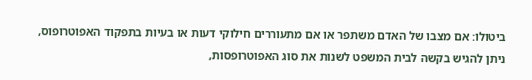ביטולו: אם מצבו של האדם משתפר או אם מתעוררים חילוקי דעות או בעיות בתפקוד האפוטרופוס, ניתן להגיש בקשה לבית המשפט לשנות את סוג האפוטרופסות,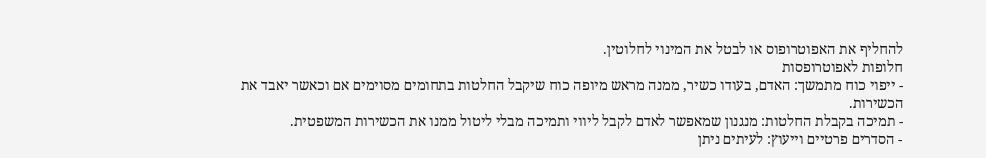להחליף את האפוטרופוס או לבטל את המינוי לחלוטין.
חלופות לאפוטרופסות
- ייפוי כוח מתמשך: האדם, בעודו כשיר, ממנה מראש מיופה כוח שיקבל החלטות בתחומים מסוימים אם וכאשר יאבד את הכשירות.
- תמיכה בקבלת החלטות: מנגנון שמאפשר לאדם לקבל ליווי ותמיכה מבלי ליטול ממנו את הכשירות המשפטית.
- הסדרים פרטיים וייעוץ: לעיתים ניתן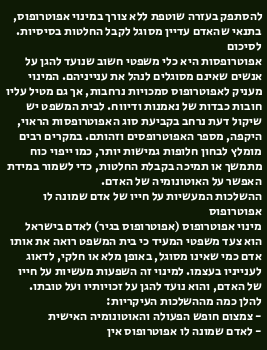להסתפק בעזרה שוטפת ללא צורך במינוי אפוטרופוס, בתנאי שהאדם עדיין מסוגל לקבל החלטות בסיסיות.
לסיכום
אפוטרופסות היא כלי משפטי חשוב שנועד להגן על אנשים שאינם מסוגלים לנהל את ענייניהם. המינוי מעניק לאפוטרופוס סמכויות נרחבות, אך גם מטיל עליו חובות כבדות של נאמנות ודיווח. לבית המשפט יש שיקול דעת נרחב בקביעת סוג האפוטרופסות הראוי, היקפה, מספר האפוטרופסים וזהותם. במקרים רבים מומלץ לבחון חלופות גמישות יותר, כמו ייפוי כוח מתמשך או תמיכה בקבלת החלטות, כדי לשמור במידת האפשר על האוטונומיה של האדם.
ההשלכות המעשיות על חייו של אדם שמונה לו אפוטרופוס
מינוי אפוטרופוס (אפוטרופוס בגיר) לאדם בישראל הוא צעד משפטי המעיד כי בית המשפט רואה את אותו אדם כמי שאינו מסוגל, באופן מלא או חלקי, לדאוג לענייניו בעצמו. למינוי זה השפעות מעשיות על חייו של האדם, והוא נועד להגן על זכויותיו ועל טובתו. להלן כמה מההשלכות העיקריות:
- צמצום חופש הפעולה והאוטונומיה האישית
- לאדם שמונה לו אפוטרופוס אין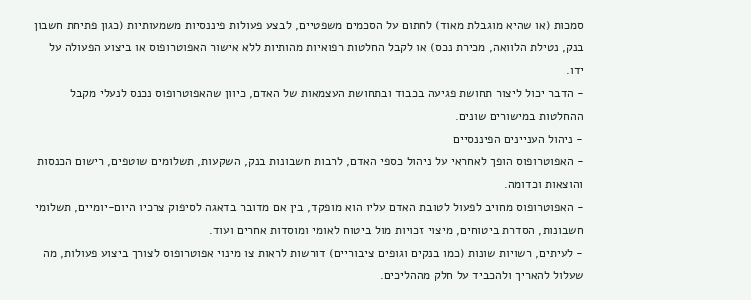סמכות (או שהיא מוגבלת מאוד) לחתום על הסכמים משפטיים, לבצע פעולות פיננסיות משמעותיות (כגון פתיחת חשבון בנק, נטילת הלוואה, מכירת נכס) או לקבל החלטות רפואיות מהותיות ללא אישור האפוטרופוס או ביצוע הפעולה על ידו.
- הדבר יכול ליצור תחושת פגיעה בכבוד ובתחושת העצמאות של האדם, כיוון שהאפוטרופוס נכנס לנעלי מקבל ההחלטות במישורים שונים.
- ניהול העניינים הפיננסיים
- האפוטרופוס הופך לאחראי על ניהול כספי האדם, לרבות חשבונות בנק, השקעות, תשלומים שוטפים, רישום הכנסות והוצאות וכדומה.
- האפוטרופוס מחויב לפעול לטובת האדם עליו הוא מופקד, בין אם מדובר בדאגה לסיפוק צרכיו היום-יומיים, תשלומי חשבונות, הסדרת ביטוחים, מיצוי זכויות מול ביטוח לאומי ומוסדות אחרים ועוד.
- לעיתים, רשויות שונות (כמו בנקים וגופים ציבוריים) דורשות לראות צו מינוי אפוטרופוס לצורך ביצוע פעולות, מה שעלול להאריך ולהכביד על חלק מההליכים.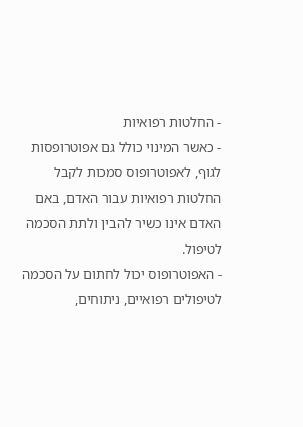- החלטות רפואיות
- כאשר המינוי כולל גם אפוטרופסות לגוף, לאפוטרופוס סמכות לקבל החלטות רפואיות עבור האדם, באם האדם אינו כשיר להבין ולתת הסכמה לטיפול.
- האפוטרופוס יכול לחתום על הסכמה לטיפולים רפואיים, ניתוחים,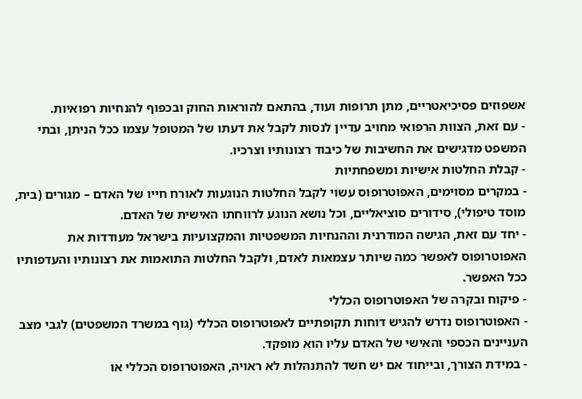אשפוזים פסיכיאטריים, מתן תרופות ועוד, בהתאם להוראות החוק ובכפוף להנחיות רפואיות.
- עם זאת, הצוות הרפואי מחויב עדיין לנסות לקבל את דעתו של המטופל עצמו ככל הניתן, ובתי המשפט מדגישים את החשיבות של כיבוד רצונותיו וצרכיו.
- קבלת החלטות אישיות ומשפחתיות
- במקרים מסוימים, האפוטרופוס עשוי לקבל החלטות הנוגעות לאורח חייו של האדם – מגורים (בית, מוסד טיפולי), סידורים סוציאליים, וכל נושא הנוגע לרווחתו האישית של האדם.
- יחד עם זאת, הגישה המודרנית וההנחיות המשפטיות והמקצועיות בישראל מעודדות את האפוטרופוס לאפשר כמה שיותר עצמאות לאדם, ולקבל החלטות התואמות את רצונותיו והעדפותיו ככל האפשר.
- פיקוח ובקרה של האפוטרופוס הכללי
- האפוטרופוס נדרש להגיש דוחות תקופתיים לאפוטרופוס הכללי (גוף במשרד המשפטים) לגבי מצב העניינים הכספי והאישי של האדם עליו הוא מופקד.
- במידת הצורך, ובייחוד אם יש חשד להתנהלות לא ראויה, האפוטרופוס הכללי או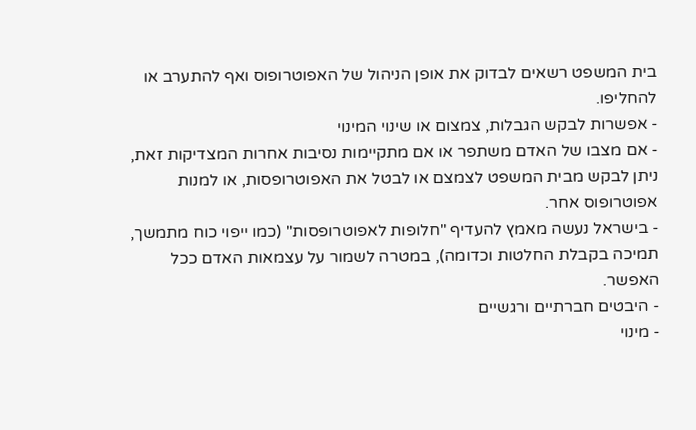בית המשפט רשאים לבדוק את אופן הניהול של האפוטרופוס ואף להתערב או להחליפו.
- אפשרות לבקש הגבלות, צמצום או שינוי המינוי
- אם מצבו של האדם משתפר או אם מתקיימות נסיבות אחרות המצדיקות זאת, ניתן לבקש מבית המשפט לצמצם או לבטל את האפוטרופסות, או למנות אפוטרופוס אחר.
- בישראל נעשה מאמץ להעדיף "חלופות לאפוטרופסות" (כמו ייפוי כוח מתמשך, תמיכה בקבלת החלטות וכדומה), במטרה לשמור על עצמאות האדם ככל האפשר.
- היבטים חברתיים ורגשיים
- מינוי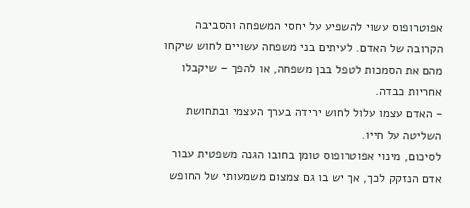אפוטרופוס עשוי להשפיע על יחסי המשפחה והסביבה הקרובה של האדם. לעיתים בני משפחה עשויים לחוש שיקחו מהם את הסמכות לטפל בבן משפחה, או להפך – שיקבלו אחריות כבדה.
- האדם עצמו עלול לחוש ירידה בערך העצמי ובתחושת השליטה על חייו.
לסיכום, מינוי אפוטרופוס טומן בחובו הגנה משפטית עבור אדם הנזקק לכך, אך יש בו גם צמצום משמעותי של החופש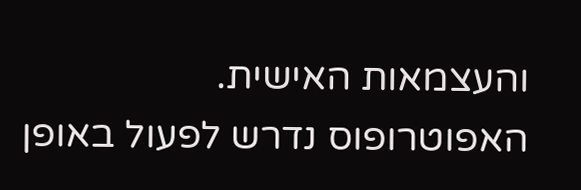והעצמאות האישית. האפוטרופוס נדרש לפעול באופן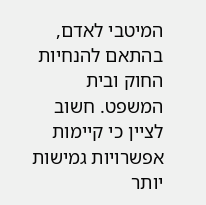המיטבי לאדם, בהתאם להנחיות החוק ובית המשפט. חשוב לציין כי קיימות אפשרויות גמישות יותר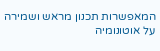המאפשרות תכנון מראש ושמירה על אוטונומיה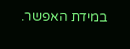במידת האפשר.